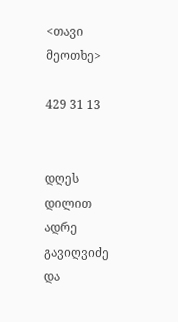<თავი მეოთხე>

429 31 13


დღეს დილით ადრე გავიღვიძე და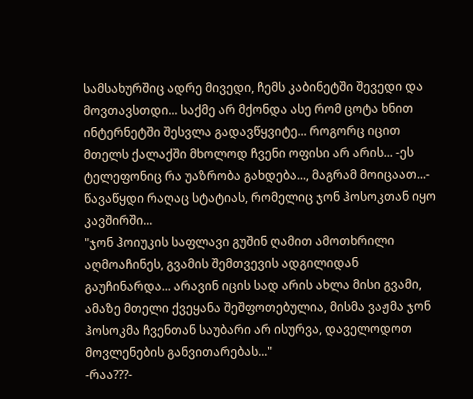სამსახურშიც ადრე მივედი, ჩემს კაბინეტში შევედი და მოვთავსთდი... საქმე არ მქონდა ასე რომ ცოტა ხნით ინტერნეტში შესვლა გადავწყვიტე... როგორც იცით მთელს ქალაქში მხოლოდ ჩვენი ოფისი არ არის... -ეს ტელეფონიც რა უაზრობა გახდება..., მაგრამ მოიცაათ...- წავაწყდი რაღაც სტატიას, რომელიც ჯონ ჰოსოკთან იყო კავშირში...
"ჯონ ჰოიუკის საფლავი გუშინ ღამით ამოთხრილი აღმოაჩინეს, გვამის შემთვევის ადგილიდან გაუჩინარდა... არავინ იცის სად არის ახლა მისი გვამი, ამაზე მთელი ქვეყანა შეშფოთებულია, მისმა ვაჟმა ჯონ ჰოსოკმა ჩვენთან საუბარი არ ისურვა, დაველოდოთ მოვლენების განვითარებას..."
-რაა???-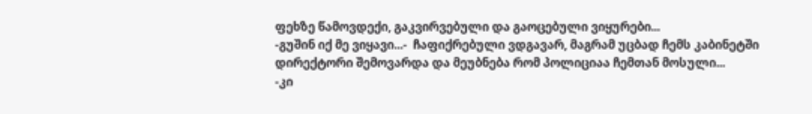ფეხზე წამოვდექი, გაკვირვებული და გაოცებული ვიყურები...
-გუშინ იქ მე ვიყავი...-  ჩაფიქრებული ვდგავარ, მაგრამ უცბად ჩემს კაბინეტში დირექტორი შემოვარდა და მეუბნება რომ პოლიციაა ჩემთან მოსული...
-კი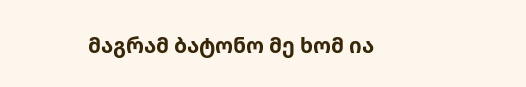მაგრამ ბატონო მე ხომ ია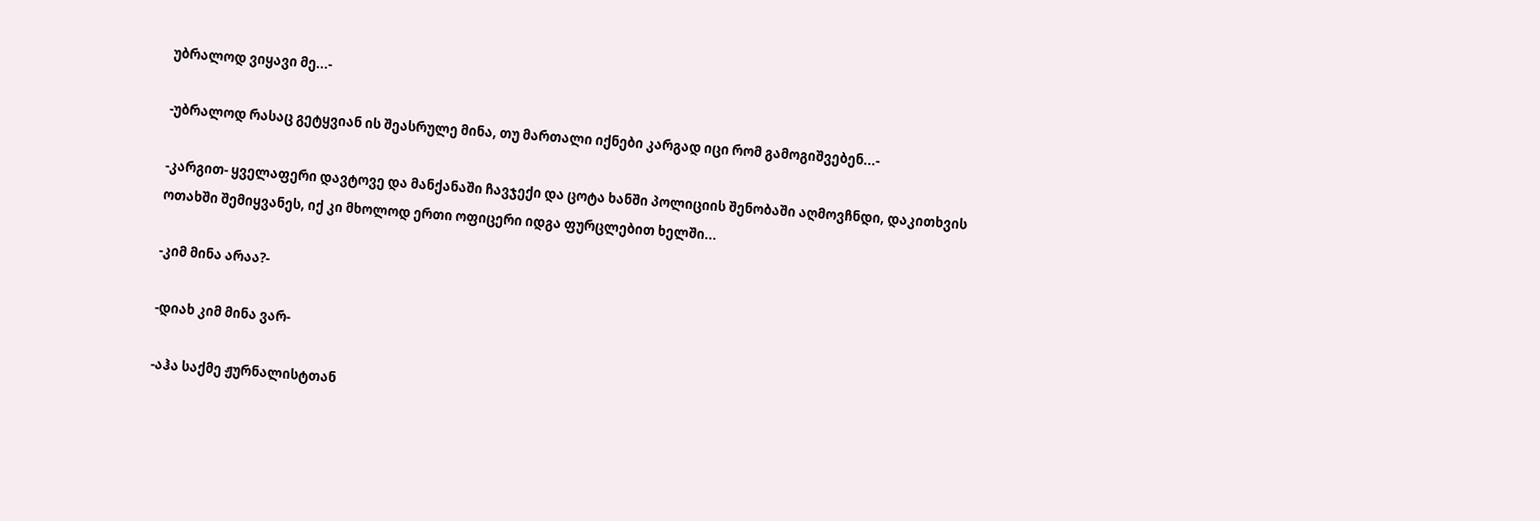უბრალოდ ვიყავი მე...-

-უბრალოდ რასაც გეტყვიან ის შეასრულე მინა, თუ მართალი იქნები კარგად იცი რომ გამოგიშვებენ...-

-კარგით- ყველაფერი დავტოვე და მანქანაში ჩავჯექი და ცოტა ხანში პოლიციის შენობაში აღმოვჩნდი, დაკითხვის ოთახში შემიყვანეს, იქ კი მხოლოდ ერთი ოფიცერი იდგა ფურცლებით ხელში...

-კიმ მინა არაა?-

-დიახ კიმ მინა ვარ-

-აჰა საქმე ჟურნალისტთან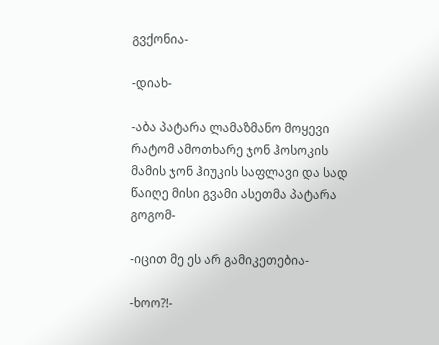გვქონია-

-დიახ-

-აბა პატარა ლამაზმანო მოყევი რატომ ამოთხარე ჯონ ჰოსოკის მამის ჯონ ჰიუკის საფლავი და სად წაიღე მისი გვამი ასეთმა პატარა გოგომ-

-იცით მე ეს არ გამიკეთებია-

-ხოო?!-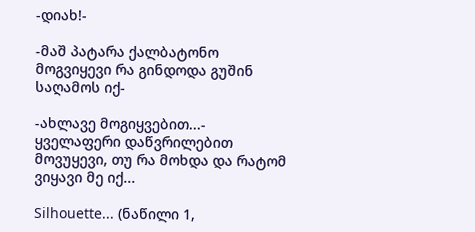-დიახ!-

-მაშ პატარა ქალბატონო მოგვიყევი რა გინდოდა გუშინ საღამოს იქ-

-ახლავე მოგიყვებით...- ყველაფერი დაწვრილებით მოვუყევი, თუ რა მოხდა და რატომ ვიყავი მე იქ...

Silhouette... (ნაწილი 1,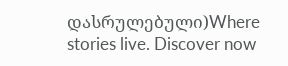დასრულებული)Where stories live. Discover now